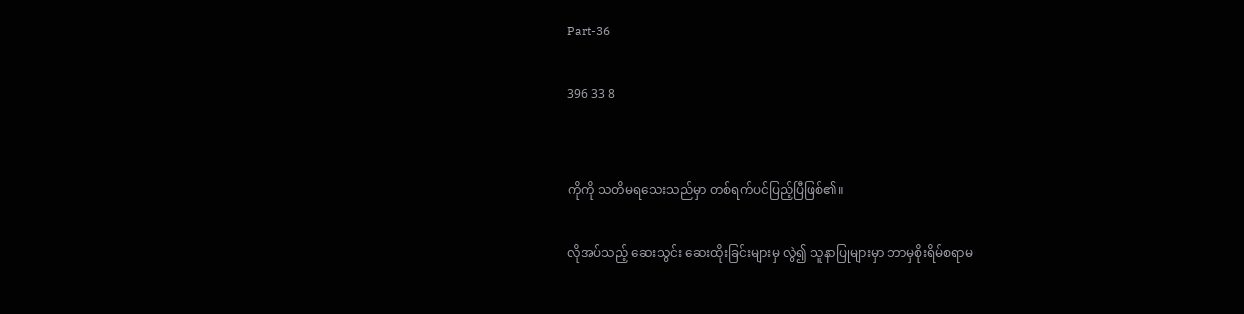Part-36

396 33 8


ကိုကို သတိမရသေးသည်မှာ တစ်ရက်ပင်ပြည့်ပြီဖြစ်၏။

လိုအပ်သည့် ဆေးသွင်း ဆေးထိုးခြင်းများမှ လွဲ၍ သူနာပြုများမှာ ဘာမှစိုးရိမ်စရာမ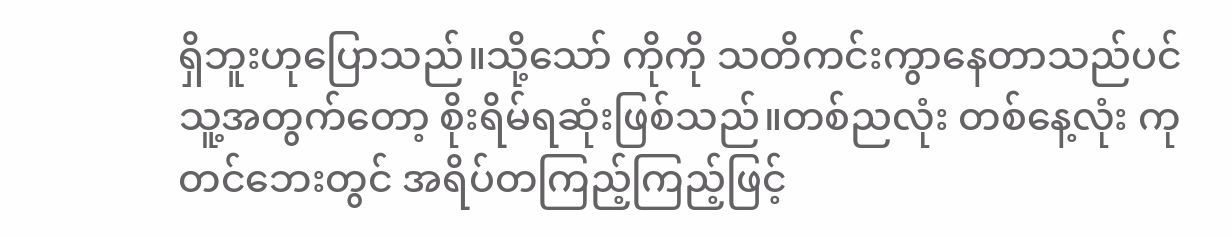ရှိဘူးဟုပြောသည်။သို့သော် ကိုကို သတိကင်းကွာနေတာသည်ပင် သူ့အတွက်တော့ စိုးရိမ်ရဆုံးဖြစ်သည်။တစ်ညလုံး တစ်နေ့လုံး ကုတင်ဘေးတွင် အရိပ်တကြည့်ကြည့်ဖြင့်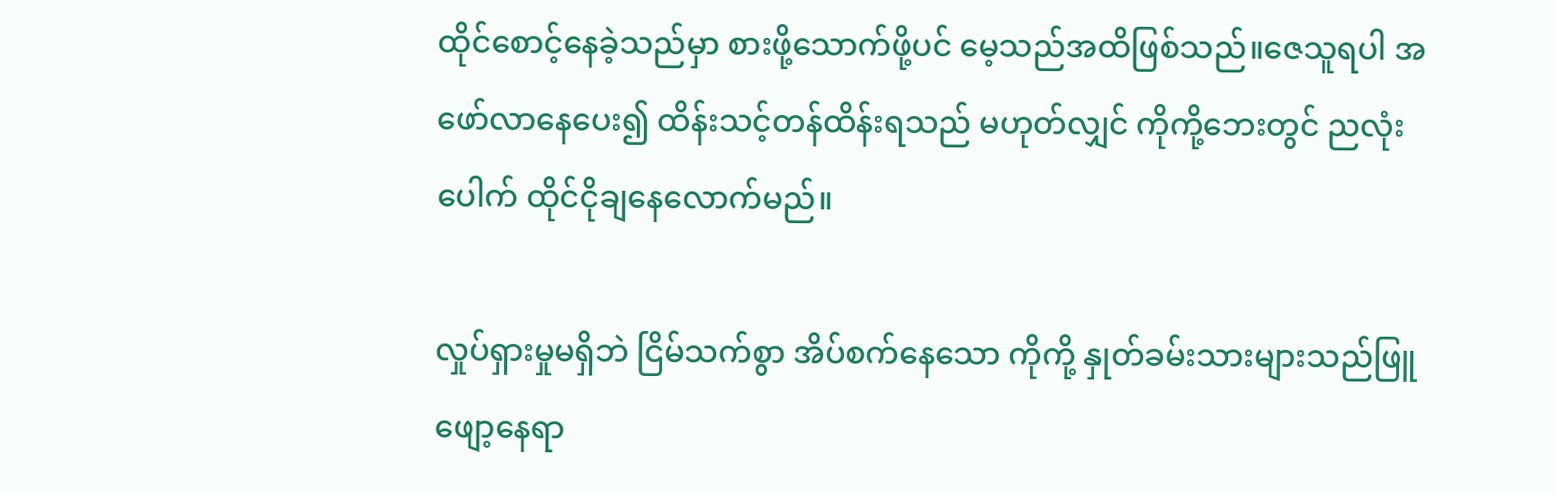ထိုင်စောင့်နေခဲ့သည်မှာ စားဖို့သောက်ဖို့ပင် မေ့သည်အထိဖြစ်သည်။ဇေသူရပါ အဖော်လာနေပေး၍ ထိန်းသင့်တန်ထိန်းရသည် မဟုတ်လျှင် ကိုကို့ဘေးတွင် ညလုံးပေါက် ထိုင်ငိုချနေလောက်မည်။

လှုပ်ရှားမှုမရှိဘဲ ငြိမ်သက်စွာ အိပ်စက်နေသော ကိုကို့ နှုတ်ခမ်းသားများသည်ဖြူဖျော့နေရာ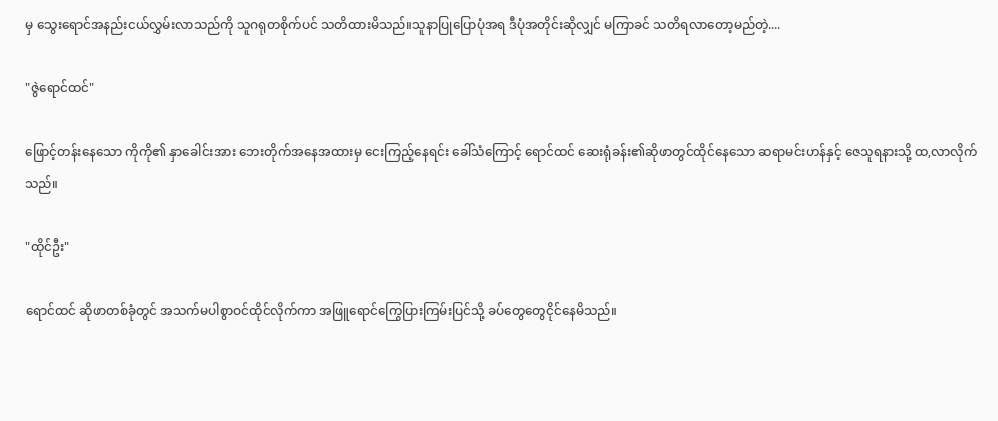မှ သွေးရောင်အနည်းငယ်လွှမ်းလာသည်ကို သူဂရုတစိုက်ပင် သတိထားမိသည်။သူနာပြုပြောပုံအရ ဒီပုံအတိုင်းဆိုလျှင် မကြာခင် သတိရလာတော့မည်တဲ့....

"ဇွဲရောင်ထင်"

ဖြောင့်တန်းနေသော ကိုကို၏ နှာခေါင်းအား ဘေးတိုက်အနေအထားမှ ငေးကြည့်နေရင်း ခေါ်သံကြောင့် ရောင်ထင် ဆေးရုံခန်း၏ဆိုဖာတွင်ထိုင်နေသော ဆရာမင်းဟန်နှင့် ဇေသူရနားသို့ ထ,လာလိုက်သည်။

"ထိုင်ဦး"

ရောင်ထင် ဆိုဖာတစ်ခုံတွင် အသက်မပါစွာဝင်ထိုင်လိုက်ကာ အဖြူရောင်ကြွေပြားကြမ်းပြင်သို့ ခပ်တွေတွေငိုင်နေမိသည်။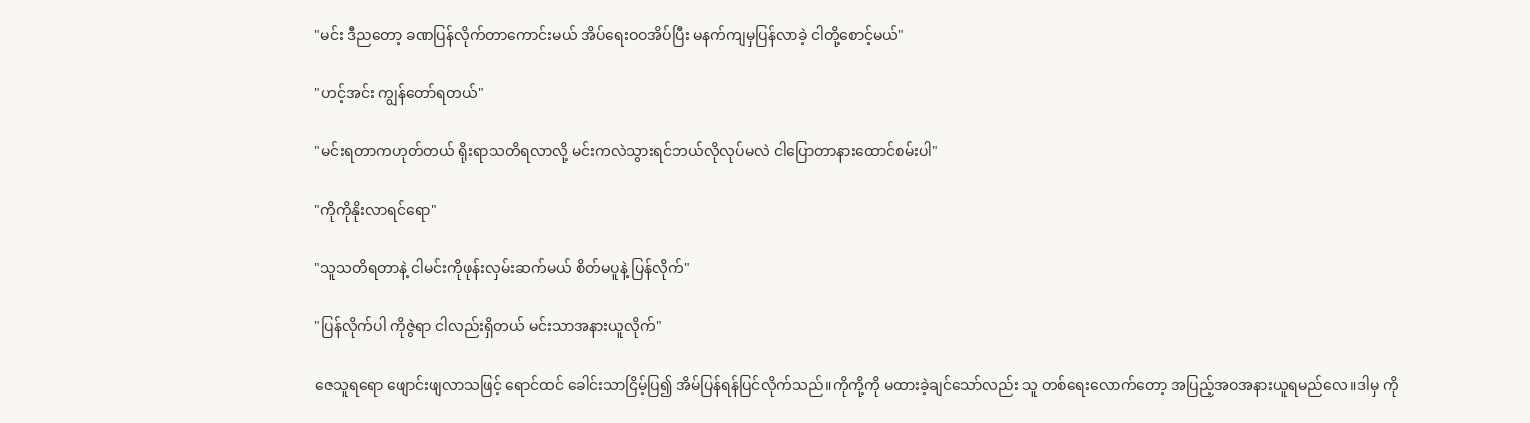"မင်း ဒီညတော့ ခဏပြန်လိုက်တာကောင်းမယ် အိပ်ရေးဝဝအိပ်ပြီး မနက်ကျမှပြန်လာခဲ့ ငါတို့စောင့်မယ်"

"ဟင့်အင်း ကျွန်တော်ရတယ်"

"မင်းရတာကဟုတ်တယ် ရိုးရာသတိရလာလို့ မင်းကလဲသွားရင်ဘယ်လိုလုပ်မလဲ ငါပြောတာနားထောင်စမ်းပါ"

"ကိုကိုနိုးလာရင်ရော"

"သူသတိရတာနဲ့ ငါမင်းကိုဖုန်းလှမ်းဆက်မယ် စိတ်မပူနဲ့ ပြန်လိုက်"

"ပြန်လိုက်ပါ ကိုဇွဲရာ ငါလည်းရှိတယ် မင်းသာအနားယူလိုက်"

ဇေသူရရော ဖျောင်းဖျလာသဖြင့် ရောင်ထင် ခေါင်းသာငြိမ့်ပြ၍ အိမ်ပြန်ရန်ပြင်လိုက်သည်။ကိုကို့ကို မထားခဲ့ချင်သော်လည်း သူ တစ်ရေးလောက်တော့ အပြည့်အဝအနားယူရမည်လေ။ဒါမှ ကို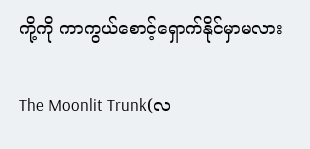ကို့ကို ကာကွယ်စောင့်ရှောက်နိုင်မှာမလား

The Moonlit Trunk(လ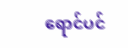ရောင်ပင်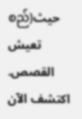စည်)حيث تعيش القصص. اكتشف الآن